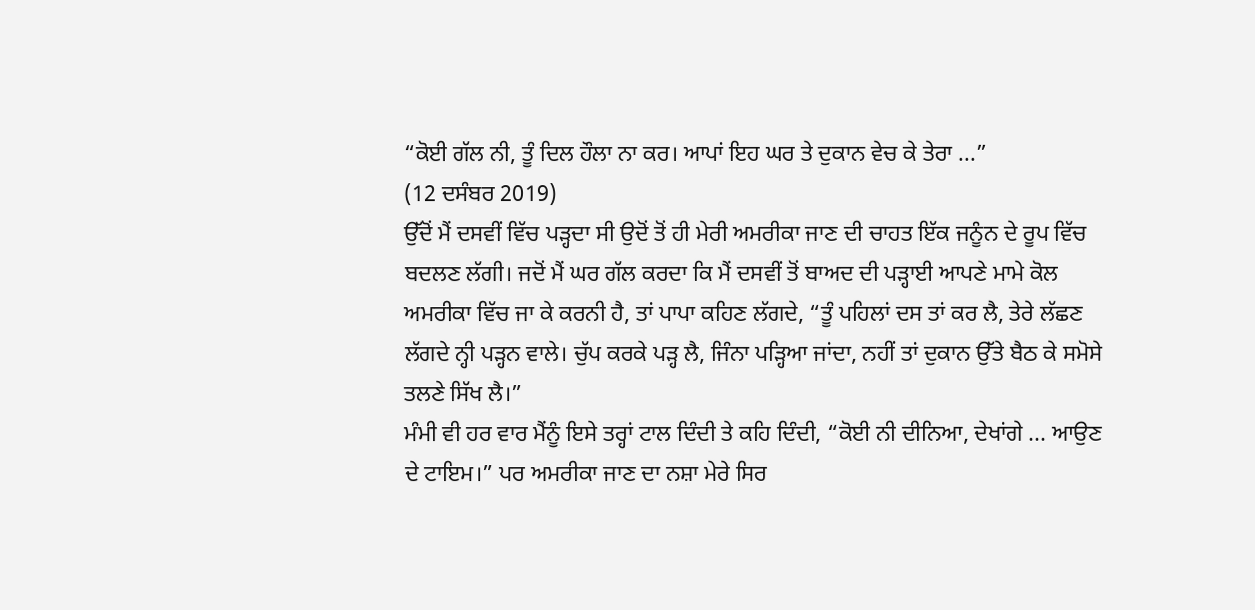“ਕੋਈ ਗੱਲ ਨੀ, ਤੂੰ ਦਿਲ ਹੌਲਾ ਨਾ ਕਰ। ਆਪਾਂ ਇਹ ਘਰ ਤੇ ਦੁਕਾਨ ਵੇਚ ਕੇ ਤੇਰਾ ...”
(12 ਦਸੰਬਰ 2019)
ਉੱਦੋਂ ਮੈਂ ਦਸਵੀਂ ਵਿੱਚ ਪੜ੍ਹਦਾ ਸੀ ਉਦੋਂ ਤੋਂ ਹੀ ਮੇਰੀ ਅਮਰੀਕਾ ਜਾਣ ਦੀ ਚਾਹਤ ਇੱਕ ਜਨੂੰਨ ਦੇ ਰੂਪ ਵਿੱਚ ਬਦਲਣ ਲੱਗੀ। ਜਦੋਂ ਮੈਂ ਘਰ ਗੱਲ ਕਰਦਾ ਕਿ ਮੈਂ ਦਸਵੀਂ ਤੋਂ ਬਾਅਦ ਦੀ ਪੜ੍ਹਾਈ ਆਪਣੇ ਮਾਮੇ ਕੋਲ ਅਮਰੀਕਾ ਵਿੱਚ ਜਾ ਕੇ ਕਰਨੀ ਹੈ, ਤਾਂ ਪਾਪਾ ਕਹਿਣ ਲੱਗਦੇ, “ਤੂੰ ਪਹਿਲਾਂ ਦਸ ਤਾਂ ਕਰ ਲੈ, ਤੇਰੇ ਲੱਛਣ ਲੱਗਦੇ ਨ੍ਹੀ ਪੜ੍ਹਨ ਵਾਲੇ। ਚੁੱਪ ਕਰਕੇ ਪੜ੍ਹ ਲੈ, ਜਿੰਨਾ ਪੜ੍ਹਿਆ ਜਾਂਦਾ, ਨਹੀਂ ਤਾਂ ਦੁਕਾਨ ਉੱਤੇ ਬੈਠ ਕੇ ਸਮੋਸੇ ਤਲਣੇ ਸਿੱਖ ਲੈ।”
ਮੰਮੀ ਵੀ ਹਰ ਵਾਰ ਮੈਂਨੂੰ ਇਸੇ ਤਰ੍ਹਾਂ ਟਾਲ ਦਿੰਦੀ ਤੇ ਕਹਿ ਦਿੰਦੀ, “ਕੋਈ ਨੀ ਦੀਨਿਆ, ਦੇਖਾਂਗੇ ... ਆਉਣ ਦੇ ਟਾਇਮ।” ਪਰ ਅਮਰੀਕਾ ਜਾਣ ਦਾ ਨਸ਼ਾ ਮੇਰੇ ਸਿਰ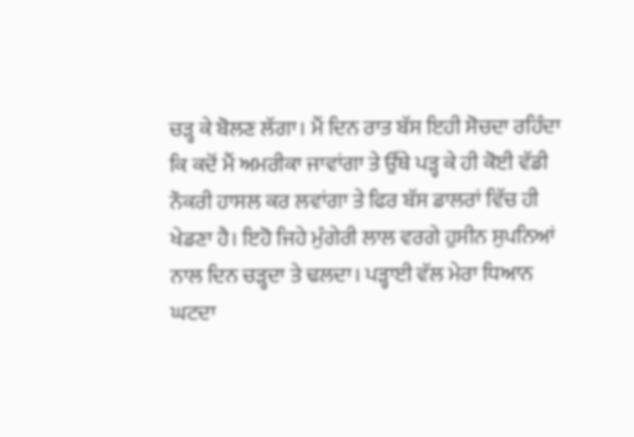ਚੜ੍ਹ ਕੇ ਬੋਲਣ ਲੱਗਾ। ਮੈਂ ਦਿਨ ਰਾਤ ਬੱਸ ਇਹੀ ਸੋਚਦਾ ਰਹਿੰਦਾ ਕਿ ਕਦੋਂ ਮੈਂ ਅਮਰੀਕਾ ਜਾਵਾਂਗਾ ਤੇ ਉੱਥੇ ਪੜ੍ਹ ਕੇ ਹੀ ਕੋਈ ਵੱਡੀ ਨੌਕਰੀ ਹਾਸਲ ਕਰ ਲਵਾਂਗਾ ਤੇ ਫਿਰ ਬੱਸ ਡਾਲਰਾਂ ਵਿੱਚ ਹੀ ਖੇਡਣਾ ਹੈ। ਇਹੋ ਜਿਹੇ ਮੁੰਗੇਰੀ ਲਾਲ ਵਰਗੇ ਹੁਸੀਨ ਸੁਪਨਿਆਂ ਨਾਲ ਦਿਨ ਚੜ੍ਹਦਾ ਤੇ ਢਲਦਾ। ਪੜ੍ਹਾਈ ਵੱਲ ਮੇਰਾ ਧਿਆਨ ਘਟਦਾ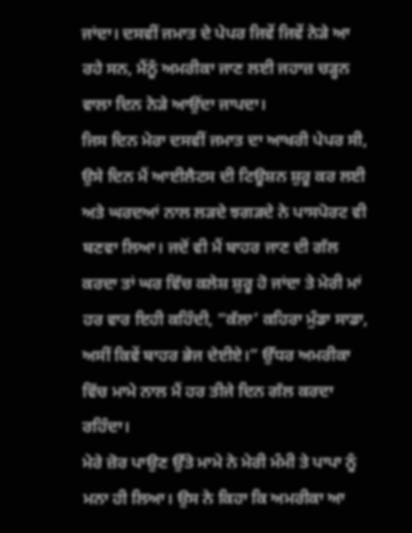ਜਾਂਦਾ। ਦਸਵੀਂ ਜਮਾਤ ਦੇ ਪੇਪਰ ਜਿਵੇਂ ਜਿਵੇਂ ਨੇੜੇ ਆ ਰਹੇ ਸਨ, ਮੈਂਨੂੰ ਅਮਰੀਕਾ ਜਾਣ ਲਈ ਜਹਾਜ਼ ਚੜ੍ਹਨ ਵਾਲਾ ਦਿਨ ਨੇੜੇ ਆਉਂਦਾ ਜਾਪਦਾ।
ਜਿਸ ਦਿਨ ਮੇਰਾ ਦਸਵੀਂ ਜਮਾਤ ਦਾ ਆਖਰੀ ਪੇਪਰ ਸੀ, ਉਸੇ ਦਿਨ ਮੈਂ ਆਈਲੈਟਸ ਦੀ ਟਿਊਸ਼ਨ ਸ਼ੁਰੂ ਕਰ ਲਈ ਅਤੇ ਘਰਦਆਂ ਨਾਲ ਲੜਦੇ ਝਗੜਦੇ ਨੇ ਪਾਸਪੋਰਟ ਵੀ ਬਣਵਾ ਲਿਆ। ਜਦੋਂ ਵੀ ਮੈਂ ਬਾਹਰ ਜਾਣ ਦੀ ਗੱਲ ਕਰਦਾ ਤਾਂ ਘਰ ਵਿੱਚ ਕਲੇਸ਼ ਸ਼ੁਰੂ ਹੋ ਜਾਂਦਾ ਤੇ ਮੇਰੀ ਮਾਂ ਹਰ ਵਾਰ ਇਹੀ ਕਹਿੰਦੀ, “ਕੱਲਾ’ ਕਹਿਰਾ ਮੁੰਡਾ ਸਾਡਾ, ਅਸੀਂ ਕਿਵੇਂ ਬਾਹਰ ਭੇਜ ਦੇਈਏ।” ਉੱਧਰ ਅਮਰੀਕਾ ਵਿੱਚ ਮਾਮੇ ਨਾਲ ਮੈਂ ਹਰ ਤੀਜੇ ਦਿਨ ਗੱਲ ਕਰਦਾ ਰਹਿੰਦਾ।
ਮੇਰੇ ਜ਼ੋਰ ਪਾਉਣ ਉੱਤੇ ਮਾਮੇ ਨੇ ਮੇਰੀ ਮੰਮੀ ਤੇ ਪਾਪਾ ਨੂੰ ਮਨਾ ਹੀ ਲਿਆ। ਉਸ ਨੇ ਕਿਹਾ ਕਿ ਅਮਰੀਕਾ ਆ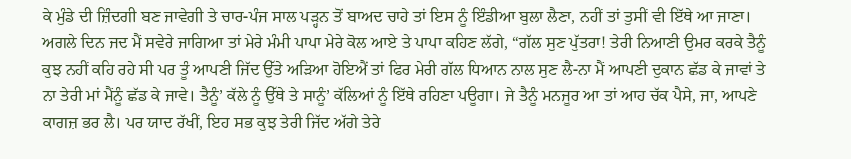ਕੇ ਮੁੰਡੇ ਦੀ ਜ਼ਿੰਦਗੀ ਬਣ ਜਾਵੇਗੀ ਤੇ ਚਾਰ-ਪੰਜ ਸਾਲ ਪੜ੍ਹਨ ਤੋਂ ਬਾਅਦ ਚਾਹੇ ਤਾਂ ਇਸ ਨੂੰ ਇੰਡੀਆ ਬੁਲਾ ਲੈਣਾ, ਨਹੀਂ ਤਾਂ ਤੁਸੀਂ ਵੀ ਇੱਥੇ ਆ ਜਾਣਾ।
ਅਗਲੇ ਦਿਨ ਜਦ ਮੈਂ ਸਵੇਰੇ ਜਾਗਿਆ ਤਾਂ ਮੇਰੇ ਮੰਮੀ ਪਾਪਾ ਮੇਰੇ ਕੋਲ ਆਏ ਤੇ ਪਾਪਾ ਕਹਿਣ ਲੱਗੇ, “ਗੱਲ ਸੁਣ ਪੁੱਤਰਾ! ਤੇਰੀ ਨਿਆਣੀ ਉਮਰ ਕਰਕੇ ਤੈਨੂੰ ਕੁਝ ਨਹੀਂ ਕਹਿ ਰਹੇ ਸੀ ਪਰ ਤੂੰ ਆਪਣੀ ਜਿੱਦ ਉੱਤੇ ਅੜਿਆ ਹੋਇਐਂ ਤਾਂ ਫਿਰ ਮੇਰੀ ਗੱਲ ਧਿਆਨ ਨਾਲ ਸੁਣ ਲੈ-ਨਾ ਮੈਂ ਆਪਣੀ ਦੁਕਾਨ ਛੱਡ ਕੇ ਜਾਵਾਂ ਤੇ ਨਾ ਤੇਰੀ ਮਾਂ ਮੈਂਨੂੰ ਛੱਡ ਕੇ ਜਾਵੇ। ਤੈਨੂੰ’ ਕੱਲੇ ਨੂੰ ਉੱਥੇ ਤੇ ਸਾਨੂੰ’ ਕੱਲਿਆਂ ਨੂੰ ਇੱਥੇ ਰਹਿਣਾ ਪਊਗਾ। ਜੇ ਤੈਨੂੰ ਮਨਜੂਰ ਆ ਤਾਂ ਆਹ ਚੱਕ ਪੈਸੇ, ਜਾ, ਆਪਣੇ ਕਾਗਜ਼ ਭਰ ਲੈ। ਪਰ ਯਾਦ ਰੱਖੀਂ, ਇਹ ਸਭ ਕੁਝ ਤੇਰੀ ਜਿੱਦ ਅੱਗੇ ਤੇਰੇ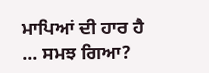ਮਾਪਿਆਂ ਦੀ ਹਾਰ ਹੈ ... ਸਮਝ ਗਿਆ?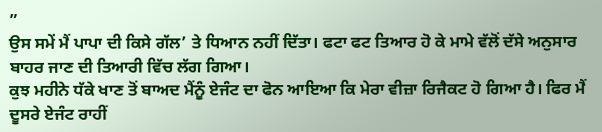”
ਉਸ ਸਮੇਂ ਮੈਂ ਪਾਪਾ ਦੀ ਕਿਸੇ ਗੱਲ’ ਤੇ ਧਿਆਨ ਨਹੀਂ ਦਿੱਤਾ। ਫਟਾ ਫਟ ਤਿਆਰ ਹੋ ਕੇ ਮਾਮੇ ਵੱਲੋਂ ਦੱਸੇ ਅਨੁਸਾਰ ਬਾਹਰ ਜਾਣ ਦੀ ਤਿਆਰੀ ਵਿੱਚ ਲੱਗ ਗਿਆ।
ਕੁਝ ਮਹੀਨੇ ਧੱਕੇ ਖਾਣ ਤੋਂ ਬਾਅਦ ਮੈਂਨੂੰ ਏਜੰਟ ਦਾ ਫੋਨ ਆਇਆ ਕਿ ਮੇਰਾ ਵੀਜ਼ਾ ਰਿਜੈਕਟ ਹੋ ਗਿਆ ਹੈ। ਫਿਰ ਮੈਂ ਦੂਸਰੇ ਏਜੰਟ ਰਾਹੀਂ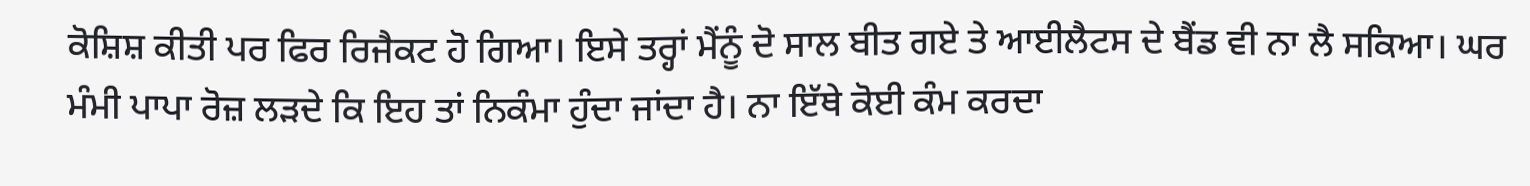ਕੋਸ਼ਿਸ਼ ਕੀਤੀ ਪਰ ਫਿਰ ਰਿਜੈਕਟ ਹੋ ਗਿਆ। ਇਸੇ ਤਰ੍ਹਾਂ ਮੈਂਨੂੰ ਦੋ ਸਾਲ ਬੀਤ ਗਏ ਤੇ ਆਈਲੈਟਸ ਦੇ ਬੈਂਡ ਵੀ ਨਾ ਲੈ ਸਕਿਆ। ਘਰ ਮੰਮੀ ਪਾਪਾ ਰੋਜ਼ ਲੜਦੇ ਕਿ ਇਹ ਤਾਂ ਨਿਕੰਮਾ ਹੁੰਦਾ ਜਾਂਦਾ ਹੈ। ਨਾ ਇੱਥੇ ਕੋਈ ਕੰਮ ਕਰਦਾ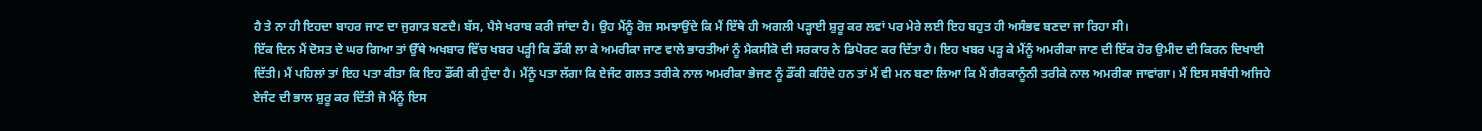ਹੈ ਤੇ ਨਾ ਹੀ ਇਹਦਾ ਬਾਹਰ ਜਾਣ ਦਾ ਜੁਗਾੜ ਬਣਦੈ। ਬੱਸ, ਪੈਸੇ ਖਰਾਬ ਕਰੀ ਜਾਂਦਾ ਹੈ। ਉਹ ਮੈਂਨੂੰ ਰੋਜ਼ ਸਮਝਾਉਂਦੇ ਕਿ ਮੈਂ ਇੱਥੇ ਹੀ ਅਗਲੀ ਪੜ੍ਹਾਈ ਸ਼ੁਰੂ ਕਰ ਲਵਾਂ ਪਰ ਮੇਰੇ ਲਈ ਇਹ ਬਹੁਤ ਹੀ ਅਸੰਭਵ ਬਣਦਾ ਜਾ ਰਿਹਾ ਸੀ।
ਇੱਕ ਦਿਨ ਮੈਂ ਦੋਸਤ ਦੇ ਘਰ ਗਿਆ ਤਾਂ ਉੱਥੇ ਅਖਬਾਰ ਵਿੱਚ ਖਬਰ ਪੜ੍ਹੀ ਕਿ ਡੌਂਕੀ ਲਾ ਕੇ ਅਮਰੀਕਾ ਜਾਣ ਵਾਲੇ ਭਾਰਤੀਆਂ ਨੂੰ ਮੈਕਸੀਕੋ ਦੀ ਸਰਕਾਰ ਨੇ ਡਿਪੋਰਟ ਕਰ ਦਿੱਤਾ ਹੈ। ਇਹ ਖਬਰ ਪੜ੍ਹ ਕੇ ਮੈਂਨੂੰ ਅਮਰੀਕਾ ਜਾਣ ਦੀ ਇੱਕ ਹੋਰ ਉਮੀਦ ਦੀ ਕਿਰਨ ਦਿਖਾਈ ਦਿੱਤੀ। ਮੈਂ ਪਹਿਲਾਂ ਤਾਂ ਇਹ ਪਤਾ ਕੀਤਾ ਕਿ ਇਹ ਡੌਂਕੀ ਕੀ ਹੁੰਦਾ ਹੈ। ਮੈਂਨੂੰ ਪਤਾ ਲੱਗਾ ਕਿ ਏਜੰਟ ਗਲਤ ਤਰੀਕੇ ਨਾਲ ਅਮਰੀਕਾ ਭੇਜਣ ਨੂੰ ਡੌਂਕੀ ਕਹਿੰਦੇ ਹਨ ਤਾਂ ਮੈਂ ਵੀ ਮਨ ਬਣਾ ਲਿਆ ਕਿ ਮੈਂ ਗੈਰਕਾਨੂੰਨੀ ਤਰੀਕੇ ਨਾਲ ਅਮਰੀਕਾ ਜਾਵਾਂਗਾ। ਮੈਂ ਇਸ ਸਬੰਧੀ ਅਜਿਹੇ ਏਜੰਟ ਦੀ ਭਾਲ ਸ਼ੁਰੂ ਕਰ ਦਿੱਤੀ ਜੋ ਮੈਂਨੂੰ ਇਸ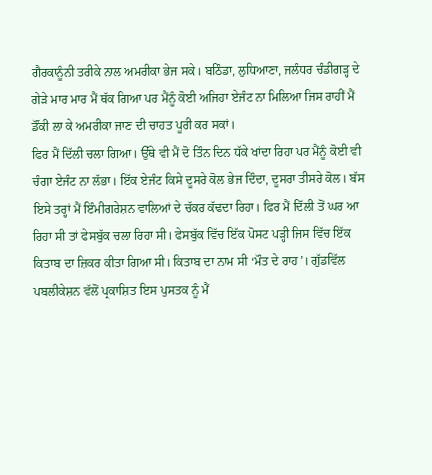ਗੈਰਕਾਨੂੰਨੀ ਤਰੀਕੇ ਨਾਲ ਅਮਰੀਕਾ ਭੇਜ ਸਕੇ। ਬਠਿੰਡਾ, ਲੁਧਿਆਣਾ, ਜਲੰਧਰ ਚੰਡੀਗੜ੍ਹ ਦੇ ਗੇੜੇ ਮਾਰ ਮਾਰ ਮੈਂ ਥੱਕ ਗਿਆ ਪਰ ਮੈਂਨੂੰ ਕੋਈ ਅਜਿਹਾ ਏਜੰਟ ਨਾ ਮਿਲਿਆ ਜਿਸ ਰਾਹੀਂ ਮੈਂ ਡੌਂਕੀ ਲਾ ਕੇ ਅਮਰੀਕਾ ਜਾਣ ਦੀ ਚਾਹਤ ਪੂਰੀ ਕਰ ਸਕਾਂ।
ਫਿਰ ਮੈਂ ਦਿੱਲੀ ਚਲਾ ਗਿਆ। ਉੱਥੇ ਵੀ ਮੈਂ ਦੋ ਤਿੰਨ ਦਿਨ ਧੱਕੇ ਖਾਂਦਾ ਰਿਹਾ ਪਰ ਮੈਂਨੂੰ ਕੋਈ ਵੀ ਚੰਗਾ ਏਜੰਟ ਨਾ ਲੱਭਾ। ਇੱਕ ਏਜੰਟ ਕਿਸੇ ਦੂਸਰੇ ਕੋਲ ਭੇਜ ਦਿੰਦਾ, ਦੂਸਰਾ ਤੀਸਰੇ ਕੋਲ। ਬੱਸ ਇਸੇ ਤਰ੍ਹਾਂ ਮੈਂ ਇੰਮੀਗਰੇਸ਼ਨ ਵਾਲਿਆਂ ਦੇ ਚੱਕਰ ਕੱਢਦਾ ਰਿਹਾ। ਫਿਰ ਮੈਂ ਦਿੱਲੀ ਤੋਂ ਘਰ ਆ ਰਿਹਾ ਸੀ ਤਾਂ ਫੇਸਬੁੱਕ ਚਲਾ ਰਿਹਾ ਸੀ। ਫੇਸਬੁੱਕ ਵਿੱਚ ਇੱਕ ਪੋਸਟ ਪੜ੍ਹੀ ਜਿਸ ਵਿੱਚ ਇੱਕ ਕਿਤਾਬ ਦਾ ਜ਼ਿਕਰ ਕੀਤਾ ਗਿਆ ਸੀ। ਕਿਤਾਬ ਦਾ ਨਾਮ ਸੀ ‘ਮੌਤ ਦੇ ਰਾਹ’। ਗੁੱਡਵਿੱਲ ਪਬਲੀਕੇਸ਼ਨ ਵੱਲੋਂ ਪ੍ਰਕਾਸ਼ਿਤ ਇਸ ਪੁਸਤਕ ਨੂੰ ਮੈਂ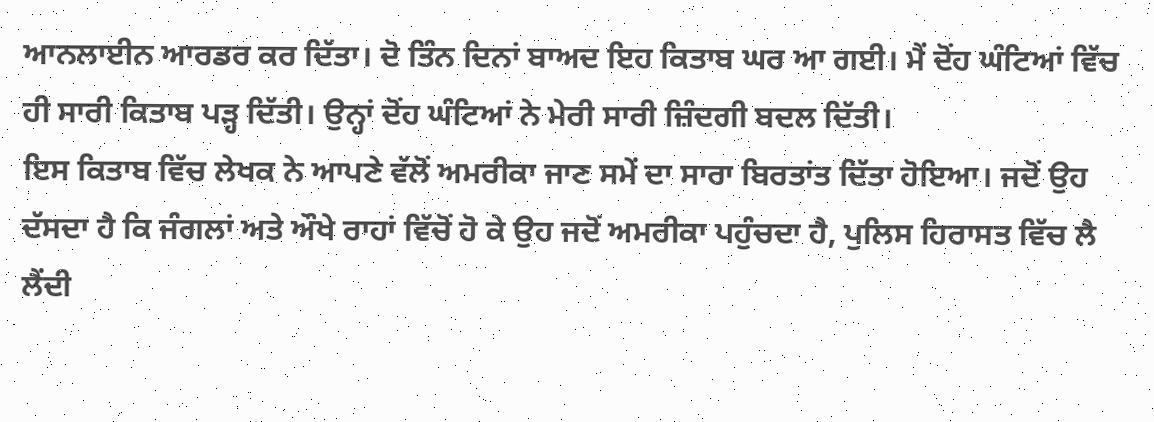ਆਨਲਾਈਨ ਆਰਡਰ ਕਰ ਦਿੱਤਾ। ਦੋ ਤਿੰਨ ਦਿਨਾਂ ਬਾਅਦ ਇਹ ਕਿਤਾਬ ਘਰ ਆ ਗਈ। ਮੈਂ ਦੋਂਹ ਘੰਟਿਆਂ ਵਿੱਚ ਹੀ ਸਾਰੀ ਕਿਤਾਬ ਪੜ੍ਹ ਦਿੱਤੀ। ਉਨ੍ਹਾਂ ਦੋਂਹ ਘੰਟਿਆਂ ਨੇ ਮੇਰੀ ਸਾਰੀ ਜ਼ਿੰਦਗੀ ਬਦਲ ਦਿੱਤੀ।
ਇਸ ਕਿਤਾਬ ਵਿੱਚ ਲੇਖਕ ਨੇ ਆਪਣੇ ਵੱਲੋਂ ਅਮਰੀਕਾ ਜਾਣ ਸਮੇਂ ਦਾ ਸਾਰਾ ਬਿਰਤਾਂਤ ਦਿੱਤਾ ਹੋਇਆ। ਜਦੋਂ ਉਹ ਦੱਸਦਾ ਹੈ ਕਿ ਜੰਗਲਾਂ ਅਤੇ ਔਖੇ ਰਾਹਾਂ ਵਿੱਚੋਂ ਹੋ ਕੇ ਉਹ ਜਦੋਂ ਅਮਰੀਕਾ ਪਹੁੰਚਦਾ ਹੈ, ਪੁਲਿਸ ਹਿਰਾਸਤ ਵਿੱਚ ਲੈ ਲੈਂਦੀ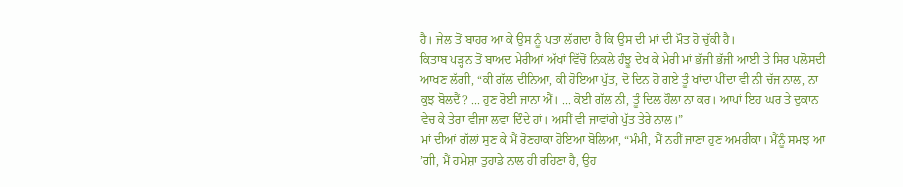ਹੈ। ਜੇਲ ਤੋਂ ਬਾਹਰ ਆ ਕੇ ਉਸ ਨੂੰ ਪਤਾ ਲੱਗਦਾ ਹੈ ਕਿ ਉਸ ਦੀ ਮਾਂ ਦੀ ਮੌਤ ਹੋ ਚੁੱਕੀ ਹੈ।
ਕਿਤਾਬ ਪੜ੍ਹਨ ਤੋਂ ਬਾਅਦ ਮੇਰੀਆਂ ਅੱਖਾਂ ਵਿੱਚੋਂ ਨਿਕਲੇ ਹੰਝੂ ਦੇਖ ਕੇ ਮੇਰੀ ਮਾਂ ਭੱਜੀ ਭੱਜੀ ਆਈ ਤੇ ਸਿਰ ਪਲੋਸਦੀ ਆਖਣ ਲੱਗੀ, “ਕੀ ਗੱਲ ਦੀਨਿਆ, ਕੀ ਹੋਇਆ ਪੁੱਤ, ਦੋ ਦਿਨ ਹੋ ਗਏ ਤੂੰ ਖਾਂਦਾ ਪੀਂਦਾ ਵੀ ਨੀ ਚੱਜ ਨਾਲ, ਨਾ ਕੁਝ ਬੋਲਦੈਂ? ... ਹੁਣ ਰੋਈ ਜਾਨਾ ਐਂ। ... ਕੋਈ ਗੱਲ ਨੀ, ਤੂੰ ਦਿਲ ਹੌਲਾ ਨਾ ਕਰ। ਆਪਾਂ ਇਹ ਘਰ ਤੇ ਦੁਕਾਨ ਵੇਚ ਕੇ ਤੇਰਾ ਵੀਜਾ ਲਵਾ ਦਿੰਦੇ ਹਾਂ। ਅਸੀਂ ਵੀ ਜਾਵਾਂਗੇ ਪੁੱਤ ਤੇਰੇ ਨਾਲ।”
ਮਾਂ ਦੀਆਂ ਗੱਲਾਂ ਸੁਣ ਕੇ ਮੈਂ ਰੋਣਹਾਕਾ ਹੋਇਆ ਬੋਲਿਆ, “ਮੰਮੀ, ਮੈਂ ਨਹੀਂ ਜਾਣਾ ਹੁਣ ਅਮਰੀਕਾ। ਮੈਂਨੂੰ ਸਮਝ ਆ ’ਗੀ, ਮੈਂ ਹਮੇਸ਼ਾ ਤੁਹਾਡੇ ਨਾਲ ਹੀ ਰਹਿਣਾ ਹੈ, ਉਹ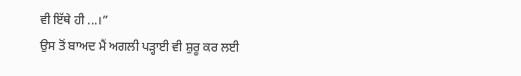ਵੀ ਇੱਥੇ ਹੀ ...।”
ਉਸ ਤੋਂ ਬਾਅਦ ਮੈਂ ਅਗਲੀ ਪੜ੍ਹਾਈ ਵੀ ਸ਼ੁਰੂ ਕਰ ਲਈ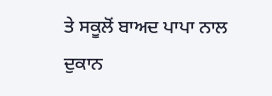ਤੇ ਸਕੂਲੋਂ ਬਾਅਦ ਪਾਪਾ ਨਾਲ ਦੁਕਾਨ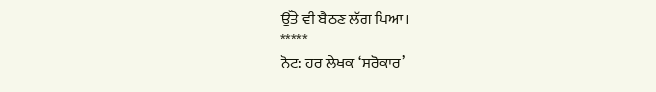ਉੱਤੇ ਵੀ ਬੈਠਣ ਲੱਗ ਪਿਆ।
*****
ਨੋਟ: ਹਰ ਲੇਖਕ ‘ਸਰੋਕਾਰ’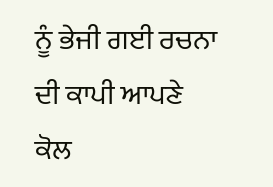ਨੂੰ ਭੇਜੀ ਗਈ ਰਚਨਾ ਦੀ ਕਾਪੀ ਆਪਣੇ ਕੋਲ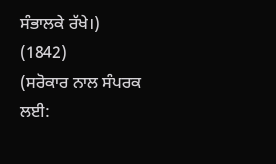ਸੰਭਾਲਕੇ ਰੱਖੇ।)
(1842)
(ਸਰੋਕਾਰ ਨਾਲ ਸੰਪਰਕ ਲਈ: